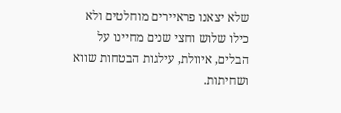שלא יצאנו פראיירים מוחלטים ולא כילו שלוש וחצי שנים מחיינו על הבלים, איוולת, עילגות הבטחות שווא ושחיתות.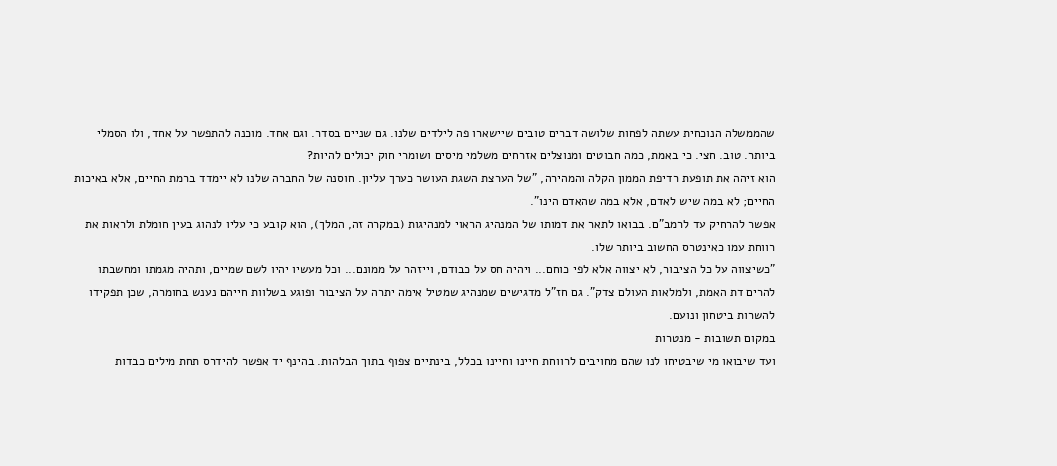שהממשלה הנוכחית עשתה לפחות שלושה דברים טובים שיישארו פה לילדים שלנו. גם שניים בסדר. וגם אחד. מוכנה להתפשר על אחד, ולו הסמלי ביותר. טוב. חצי. כי באמת, כמה חבוטים ומנוצלים אזרחים משלמי מיסים ושומרי חוק יכולים להיות?
הוא זיהה את תופעת רדיפת הממון הקלה והמהירה, "של הערצת השגת העושר כערך עליון. חוסנה של החברה שלנו לא יימדד ברמת החיים, אלא באיכות החיים; לא במה שיש לאדם, אלא במה שהאדם הינו".
אפשר להרחיק עד לרמב"ם. בבואו לתאר את דמותו של המנהיג הראוי למנהיגות (במקרה זה, המלך), הוא קובע כי עליו לנהוג בעין חומלת ולראות את רווחת עמו כאינטרס החשוב ביותר שלו.
"כשיצווה על כל הציבור, לא יצווה אלא לפי כוחם... ויהיה חס על כבודם, וייזהר על ממונם... וכל מעשיו יהיו לשם שמיים, ותהיה מגמתו ומחשבתו להרים דת האמת, ולמלאות העולם צדק". גם חז"ל מדגישים שמנהיג שמטיל אימה יתרה על הציבור ופוגע בשלוות חייהם נענש בחומרה, שכן תפקידו להשרות ביטחון ונועם.
במקום תשובות - מנטרות
ועד שיבואו מי שיבטיחו לנו שהם מחויבים לרווחת חיינו וחיינו בכלל, בינתיים צפוף בתוך הבלהות. בהינף יד אפשר להידרס תחת מילים כבדות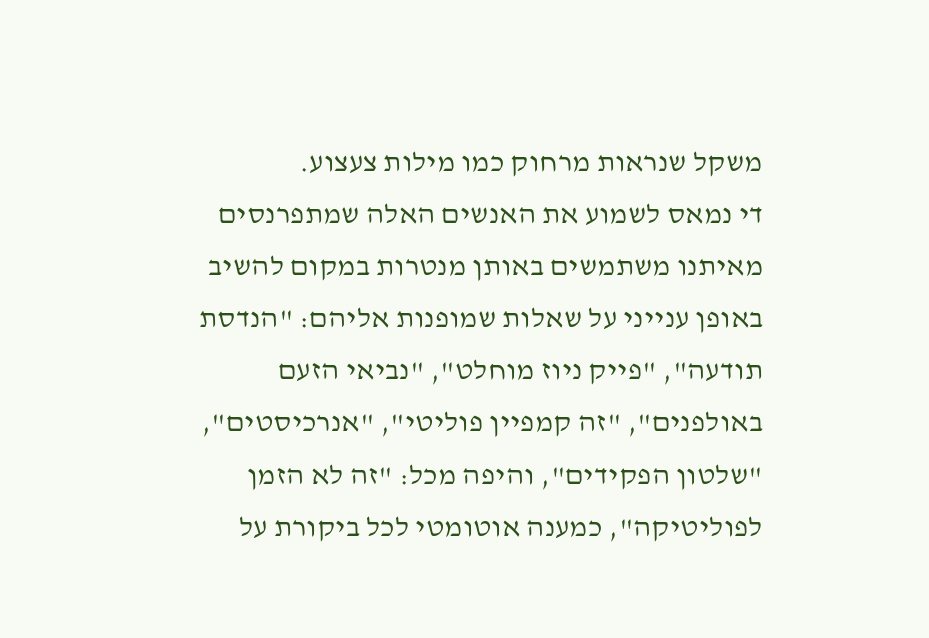משקל שנראות מרחוק כמו מילות צעצוע.
די נמאס לשמוע את האנשים האלה שמתפרנסים מאיתנו משתמשים באותן מנטרות במקום להשיב באופן ענייני על שאלות שמופנות אליהם: "הנדסת תודעה", "פייק ניוז מוחלט", "נביאי הזעם באולפנים", "זה קמפיין פוליטי", "אנרכיסטים", "שלטון הפקידים", והיפה מכל: "זה לא הזמן לפוליטיקה", כמענה אוטומטי לכל ביקורת על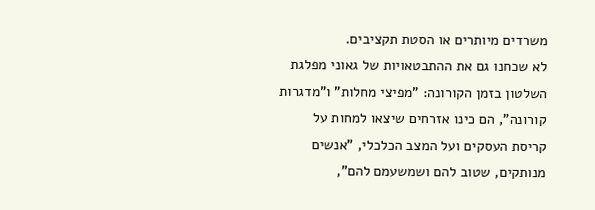משרדים מיותרים או הסטת תקציבים.
לא שכחנו גם את ההתבטאויות של גאוני מפלגת השלטון בזמן הקורונה: "מפיצי מחלות" ו"מדגרות קורונה", הם כינו אזרחים שיצאו למחות על קריסת העסקים ועל המצב הכלכלי, "אנשים מנותקים, שטוב להם ושמשעמם להם",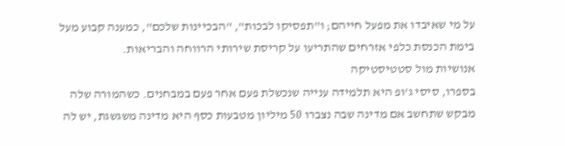על מי שאיבדו את מפעל חייהם; ו"תפסיקו לבכות", "הבכיינות שלכם", כמענה קבוע מעל בימת הכנסת כלפי אזרחים שהתריעו על קריסת שירותי הרווחה והבריאות.
אנושיות מול סטטיסטיקה
בספרו, סיסי ג'ופ היא תלמידה ענייה שנכשלת פעם אחר פעם במבחנים. כשהמורה שלה מבקש שתחשב אם מדינה שבה נצברו 50 מיליון מטבעות כסף היא מדינה משגשגת, יש לה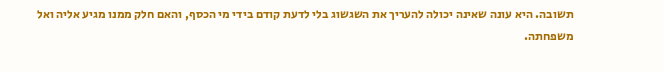תשובה. היא עונה שאינה יכולה להעריך את השגשוג בלי לדעת קודם בידי מי הכסף, והאם חלק ממנו מגיע אליה ואל משפחתה.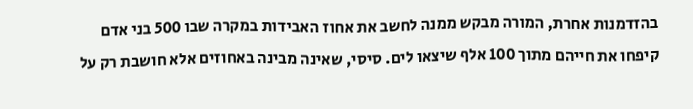בהזדמנות אחרת, המורה מבקש ממנה לחשב את אחוז האבידות במקרה שבו 500 בני אדם קיפחו את חייהם מתוך 100 אלף שיצאו לים. סיסי, שאינה מבינה באחוזים אלא חושבת רק על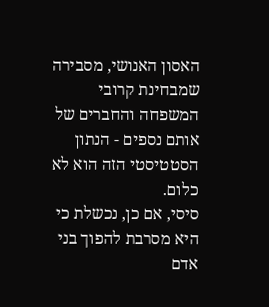האסון האנושי, מסבירה שמבחינת קרובי המשפחה והחברים של אותם נספים - הנתון הסטטיסטי הזה הוא לא כלום.
סיסי, אם כן, נכשלת כי היא מסרבת להפוך בני אדם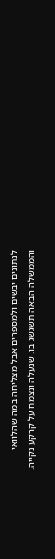לנתונים יבשים ולמספרים אבל מצליחה במה שהלוואי והממשלה הבאה תשגשג בו. שנעלה ונצמח על קרקע נקייה.